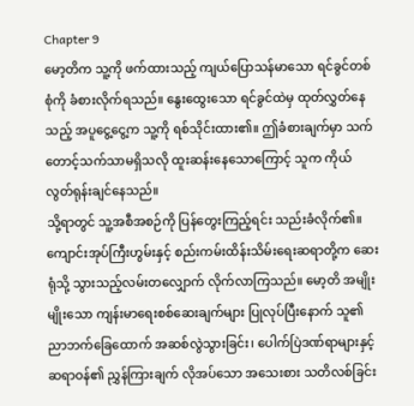Chapter 9
မော့တိက သူ့ကို ဖက်ထားသည့် ကျယ်ပြောသန်မာသော ရင်ခွင်တစ်စုံကို ခံစားလိုက်ရသည်။ နွေးထွေးသော ရင်ခွင်ထဲမှ ထုတ်လွှတ်နေသည့် အပူငွေ့ငွေ့က သူ့ကို ရစ်သိုင်းထား၏။ ဤခံစားချက်မှာ သက်တောင့်သက်သာမရှိသလို ထူးဆန်းနေသောကြောင့် သူက ကိုယ်လွတ်ရုန်းချင်နေသည်။
သို့ရာတွင် သူ့အစီအစဉ်ကို ပြန်တွေးကြည့်ရင်း သည်းခံလိုက်၏။
ကျောင်းအုပ်ကြီးဟွမ်းနှင့် စည်းကမ်းထိန်းသိမ်းရေးဆရာတို့က ဆေးရုံသို့ သွားသည့်လမ်းတလျှောက် လိုက်လာကြသည်။ မော့တိ အမျိုးမျိုးသော ကျန်းမာရေးစစ်ဆေးချက်များ ပြုလုပ်ပြီးနောက် သူ၏ ညာဘက်ခြေထောက် အဆစ်လွဲသွားခြင်း၊ ပေါက်ပြဲဒဏ်ရာများနှင့် ဆရာဝန်၏ ညွှန်ကြားချက် လိုအပ်သော အသေးစား သတိလစ်ခြင်း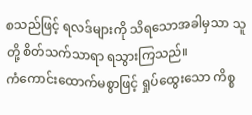စသည်ဖြင့် ရလဒ်များကို သိရသောအခါမှသာ သူတို့ စိတ်သက်သာရာ ရသွားကြသည်။
ကံကောင်းထောက်မစွာဖြင့် ရှုပ်ထွေးသော ကိစ္စ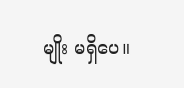မျိုး မရှိပေ။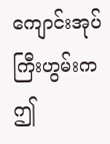ကျောင်းအုပ်ကြီးဟွမ်းက ဤ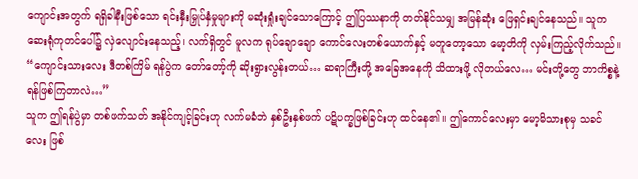ကျောင်းအတွက် ရရှိခါနီးဖြစ်သော ရင်းနှီးမြှုပ်နှံမှုများကို မဆုံးရှုံးချင်သောကြောင့် ဤပြဿနာကို တတ်နိုင်သမျှ အမြန်ဆုံး ဖြေရှင်းချင်နေသည်။ သူက ဆေးရုံကုတင်ပေါ်၌ လှဲလျောင်းနေသည့်၊ လက်ရှိတွင် မူလက ရုပ်ချောချော ကောင်လေးတစ်ယောက်နှင့် မတူတော့သော မော့တိကို လှမ်းကြည့်လိုက်သည်။
“ကျောင်းသားလေး ဒီတစ်ကြိမ် ရန်ပွဲက တော်တော့်ကို ဆိုးရွားလွန်းတယ်… ဆရာကြီးတို့ အခြေအနေကို သိထားဖို့ လိုတယ်လေ… မင်းတို့တွေ ဘာကိစ္စနဲ့ ရန်ဖြစ်ကြတာလဲ…”
သူက ဤရန်ပွဲမှာ တစ်ဖက်သတ် အနိုင်ကျင့်ခြင်းဟု လက်မခံဘဲ နှစ်ဦးနှစ်ဖက် ပဋိပက္ခဖြစ်ခြင်းဟု ထင်နေ၏။ ဤကောင်လေးမှာ မော့မိသားစုမှ သခင်လေး ဖြစ်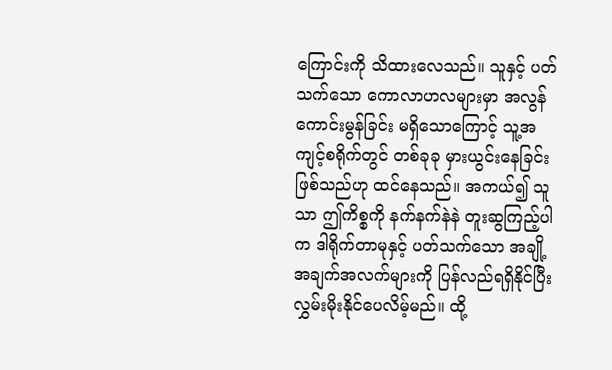ကြောင်းကို သိထားလေသည်။ သူနှင့် ပတ်သက်သော ကောလာဟလများမှာ အလွန်ကောင်းမွန်ခြင်း မရှိသောကြောင့် သူ့အကျင့်စရိုက်တွင် တစ်ခုခု မှားယွင်းနေခြင်း ဖြစ်သည်ဟု ထင်နေသည်။ အကယ်၍ သူသာ ဤကိစ္စကို နက်နက်နဲနဲ တူးဆွကြည့်ပါက ဒါရိုက်တာမုနှင့် ပတ်သက်သော အချို့အချက်အလက်များကို ပြန်လည်ရရှိနိုင်ပြီး လွှမ်းမိုးနိုင်ပေလိမ့်မည်။ ထို့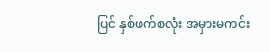ပြင် နှစ်ဖက်စလုံး အမှားမကင်း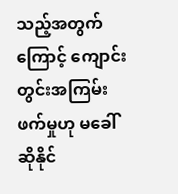သည့်အတွက်ကြောင့် ကျောင်းတွင်းအကြမ်းဖက်မှုဟု မခေါ်ဆိုနိုင်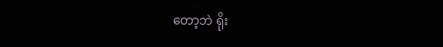တော့ဘဲ ရိုး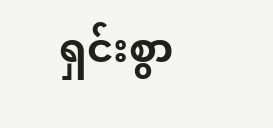ရှင်းစွာ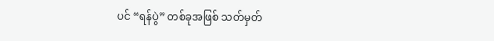ပင် “ရန်ပွဲ” တစ်ခုအဖြစ် သတ်မှတ်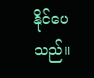နိုင်ပေသည်။